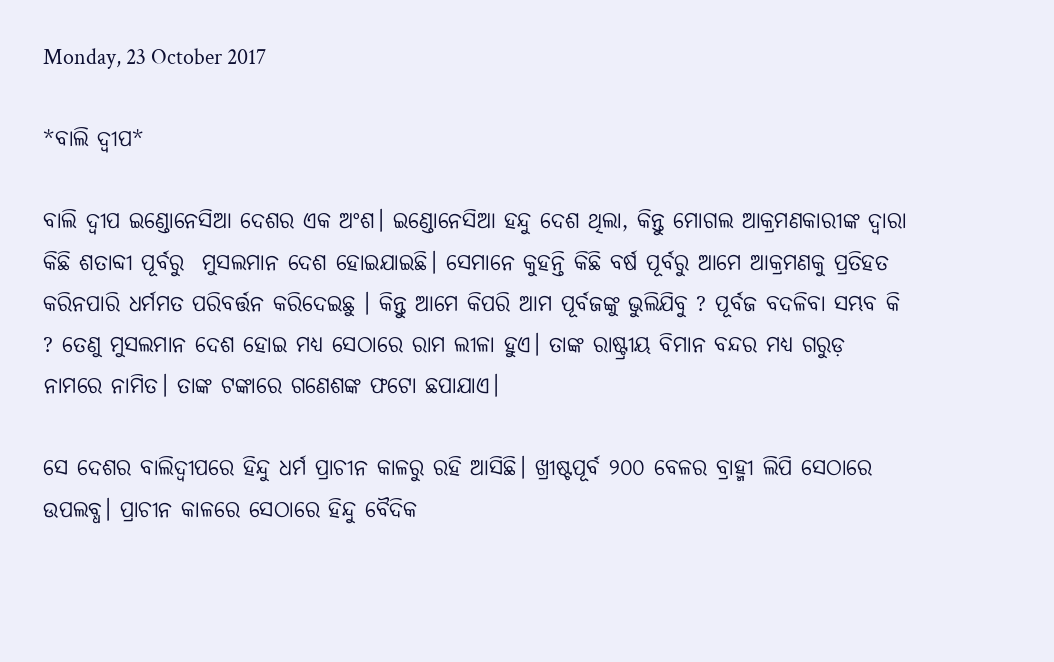Monday, 23 October 2017

*ବାଲି ଦ୍ବୀପ*

ବାଲି ଦ୍ବୀପ ଇଣ୍ଡୋନେସିଆ ଦେଶର ଏକ ଅଂଶ। ଇଣ୍ଡୋନେସିଆ ହନ୍ଦୁ ଦେଶ ଥିଲା, କିନ୍ତୁ ମୋଗଲ ଆକ୍ରମଣକାରୀଙ୍କ ଦ୍ଵାରା କିଛି ଶତାବ୍ଦୀ ପୂର୍ବରୁ  ମୁସଲମାନ ଦେଶ ହୋଇଯାଇଛି। ସେମାନେ କୁହନ୍ତି କିଛି ବର୍ଷ ପୂର୍ବରୁ ଆମେ ଆକ୍ରମଣକୁ ପ୍ରତିହତ କରିନପାରି ଧର୍ମମତ ପରିବର୍ତ୍ତନ କରିଦେଇଛୁ । କିନ୍ତୁ ଆମେ କିପରି ଆମ ପୂର୍ବଜଙ୍କୁ ଭୁଲିଯିବୁ ? ପୂର୍ବଜ ବଦଳିବା ସମ୍ଭବ କି ? ତେଣୁ ମୁସଲମାନ ଦେଶ ହୋଇ ମଧ୍ୟ ସେଠାରେ ରାମ ଲୀଳା ହୁଏ। ତାଙ୍କ ରାଷ୍ଟ୍ରୀୟ ବିମାନ ବନ୍ଦର ମଧ୍ୟ ଗରୁଡ଼ ନାମରେ ନାମିତ। ତାଙ୍କ ଟଙ୍କାରେ ଗଣେଶଙ୍କ ଫଟୋ ଛପାଯାଏ।

ସେ ଦେଶର ବାଲିଦ୍ବୀପରେ ହିନ୍ଦୁ ଧର୍ମ ପ୍ରାଚୀନ କାଳରୁ ରହି ଆସିଛି। ଖ୍ରୀଷ୍ଟପୂର୍ବ ୨୦୦ ବେଳର ବ୍ରାହ୍ମୀ ଲିପି ସେଠାରେ ଉପଲବ୍ଧ। ପ୍ରାଚୀନ କାଳରେ ସେଠାରେ ହିନ୍ଦୁ ବୈଦିକ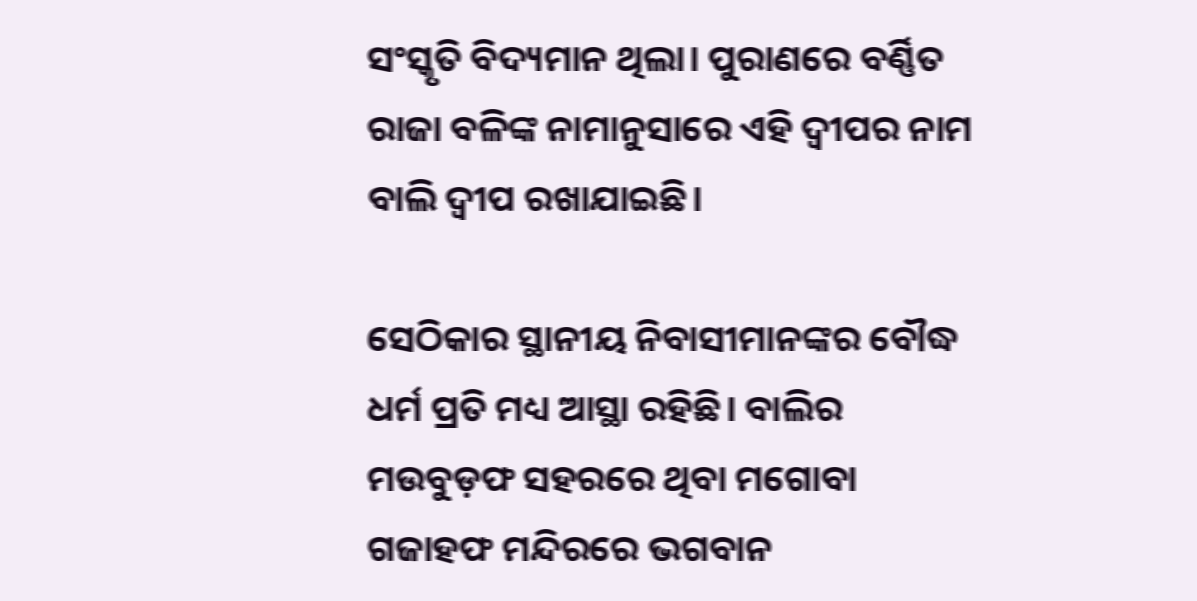ସଂସ୍କୃତି ବିଦ୍ୟମାନ ଥିଲା। ପୁରାଣରେ ବର୍ଣ୍ଣିତ ରାଜା ବଳିଙ୍କ ନାମାନୁସାରେ ଏହି ଦ୍ୱୀପର ନାମ ବାଲି ଦ୍ବୀପ ରଖାଯାଇଛି।

ସେଠିକାର ସ୍ଥାନୀୟ ନିବାସୀମାନଙ୍କର ବୌଦ୍ଧ ଧର୍ମ ପ୍ରତି ମଧ୍ୟ ଆସ୍ଥା ରହିଛି। ବାଲିର ମଉବୁଡ଼ଫ ସହରରେ ଥିବା ମଗୋବା ଗଜାହଫ ମନ୍ଦିରରେ ଭଗବାନ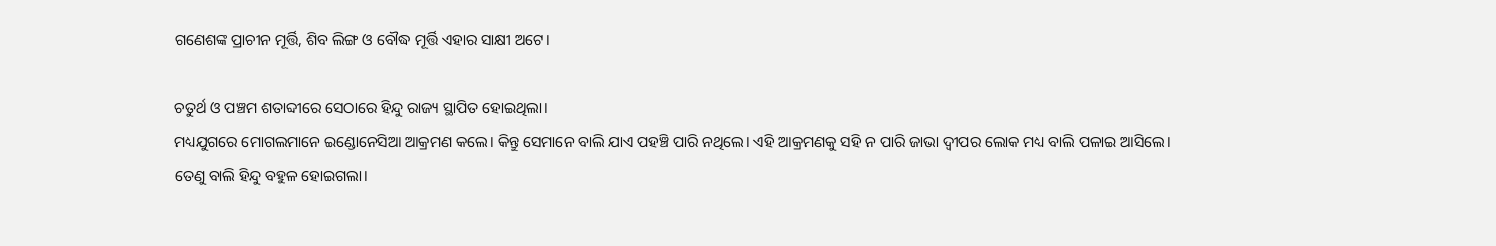ଗଣେଶଙ୍କ ପ୍ରାଚୀନ ମୂର୍ତ୍ତି, ଶିବ ଲିଙ୍ଗ ଓ ବୌଦ୍ଧ ମୂର୍ତ୍ତି ଏହାର ସାକ୍ଷୀ ଅଟେ।

ଚତୁର୍ଥ ଓ ପଞ୍ଚମ ଶତାବ୍ଦୀରେ ସେଠାରେ ହିନ୍ଦୁ ରାଜ୍ୟ ସ୍ଥାପିତ ହୋଇଥିଲା।
ମଧ୍ୟଯୁଗରେ ମୋଗଲମାନେ ଇଣ୍ଡୋନେସିଆ ଆକ୍ରମଣ କଲେ। କିନ୍ତୁ ସେମାନେ ବାଲି ଯାଏ ପହଞ୍ଚି ପାରି ନଥିଲେ। ଏହି ଆକ୍ରମଣକୁ ସହି ନ ପାରି ଜାଭା ଦ୍ୱୀପର ଲୋକ ମଧ୍ୟ ବାଲି ପଳାଇ ଆସିଲେ।
ତେଣୁ ବାଲି ହିନ୍ଦୁ ବହୁଳ ହୋଇଗଲା।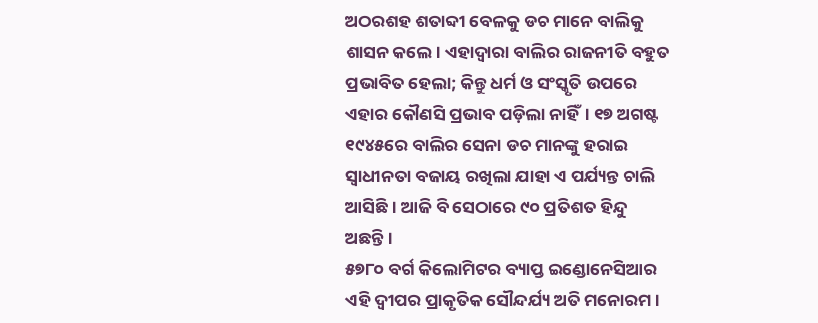ଅଠରଶହ ଶତାବ୍ଦୀ ବେଳକୁ ଡଚ ମାନେ ବାଲିକୁ ଶାସନ କଲେ। ଏହାଦ୍ୱାରା ବାଲିର ରାଜନୀତି ବହୁତ ପ୍ରଭାବିତ ହେଲା; କିନ୍ତୁ ଧର୍ମ ଓ ସଂସ୍କୃତି ଉପରେ ଏହାର କୌଣସି ପ୍ରଭାବ ପଡ଼ିଲା ନାହିଁ। ୧୭ ଅଗଷ୍ଟ ୧୯୪୫ରେ ବାଲିର ସେନା ଡଚ ମାନଙ୍କୁ ହରାଇ ସ୍ୱାଧୀନତା ବଜାୟ ରଖିଲା ଯାହା ଏ ପର୍ଯ୍ୟନ୍ତ ଚାଲି ଆସିଛି। ଆଜି ବି ସେଠାରେ ୯୦ ପ୍ରତିଶତ ହିନ୍ଦୁ ଅଛନ୍ତି।
୫୭୮୦ ବର୍ଗ କିଲୋମିଟର ବ୍ୟାପ୍ତ ଇଣ୍ଡୋନେସିଆର ଏହି ଦ୍ବୀପର ପ୍ରାକୃତିକ ସୌନ୍ଦର୍ଯ୍ୟ ଅତି ମନୋରମ।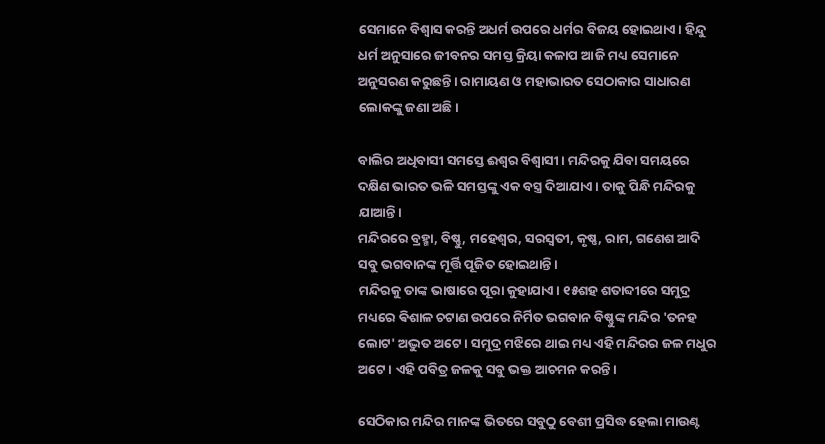ସେମାନେ ବିଶ୍ବାସ କରନ୍ତି ଅଧର୍ମ ଉପରେ ଧର୍ମର ବିଜୟ ହୋଇଥାଏ। ହିନ୍ଦୁ ଧର୍ମ ଅନୁସାରେ ଜୀବନର ସମସ୍ତ କ୍ରିୟା କଳାପ ଆଜି ମଧ୍ୟ ସେମାନେ ଅନୁସରଣ କରୁଛନ୍ତି। ରାମାୟଣ ଓ ମହାଭାରତ ସେଠାକାର ସାଧାରଣ ଲୋକଙ୍କୁ ଜଣା ଅଛି।

ବାଲିର ଅଧିବାସୀ ସମସ୍ତେ ଈଶ୍ୱର ବିଶ୍ୱାସୀ। ମନ୍ଦିରକୁ ଯିବା ସମୟରେ ଦକ୍ଷିଣ ଭାରତ ଭଳି ସମସ୍ତଙ୍କୁ ଏକ ବସ୍ତ୍ର ଦିଆଯାଏ । ତାକୁ ପିନ୍ଧି ମନ୍ଦିରକୁ ଯାଆନ୍ତି।
ମନ୍ଦିରରେ ବ୍ରହ୍ମା, ବିଷ୍ଣୁ, ମହେଶ୍ୱର, ସରସ୍ୱତୀ, କୃଷ୍ଣ, ରାମ, ଗଣେଶ ଆଦି ସବୁ ଭଗବାନଙ୍କ ମୂର୍ତ୍ତି ପୂଜିତ ହୋଇଥାନ୍ତି।
ମନ୍ଦିରକୁ ତାଙ୍କ ଭାଷାରେ ପୂରା କୁହାଯାଏ। ୧୫ଶହ ଶତାବ୍ଦୀରେ ସମୁଦ୍ର ମଧ୍ୟରେ ଵିଶାଳ ଚଟାଣ ଉପରେ ନିର୍ମିତ ଭଗବାନ ବିଷ୍ଣୁଙ୍କ ମନ୍ଦିର 'ତନହ ଲୋଟ' ଅଦ୍ଭୁତ ଅଟେ। ସମୁଦ୍ର ମଝିରେ ଥାଇ ମଧ୍ୟ ଏହି ମନ୍ଦିରର ଜଳ ମଧୁର ଅଟେ। ଏହି ପବିତ୍ର ଜଳକୁ ସବୁ ଭକ୍ତ ଆଚମନ କରନ୍ତି।

ସେଠିକାର ମନ୍ଦିର ମାନଙ୍କ ଭିତରେ ସବୁଠୁ ବେଶୀ ପ୍ରସିଦ୍ଧ ହେଲା ମାଉଣ୍ଟ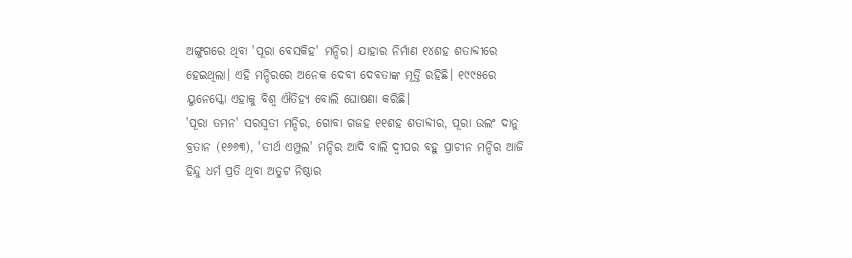ଅଙ୍ଗୁଗରେ ଥିବା 'ପୂରା ବେସକିହ' ମନ୍ଦିର। ଯାହାର ନିର୍ମାଣ ୧୪ଶହ ଶତାବ୍ଦୀରେ ହେଇଥିଲା। ଏହି ମନ୍ଦିରରେ ଅନେକ ଦେବୀ ଦେବତାଙ୍କ ମୂର୍ତ୍ତି ରହିଛି। ୧୯୯୫ରେ ୟୁନେସ୍କୋ ଏହାକୁ ବିଶ୍ୱ ଐତିହ୍ୟ ବୋଲି ଘୋଷଣା କରିଛି।
'ପୂରା ତମନ' ସରସ୍ୱତୀ ମନ୍ଦିର, ଗୋବା ଗଜହ ୧୧ଶହ ଶତାବ୍ଦୀର, ପୂରା ଉଲଂ ଦାନୁ ବ୍ରତାନ (୧୬୬୩), 'ତୀର୍ଥ ଏମ୍ପୁଲ' ମନ୍ଦିର ଆଦି ବାଲି ଦ୍ୱୀପର ବହୁ ପ୍ରାଚୀନ ମନ୍ଦିର ଆଜି ହିନ୍ଦୁ ଧର୍ମ ପ୍ରତି ଥିବା ଅତୁଟ ନିଷ୍ଠାର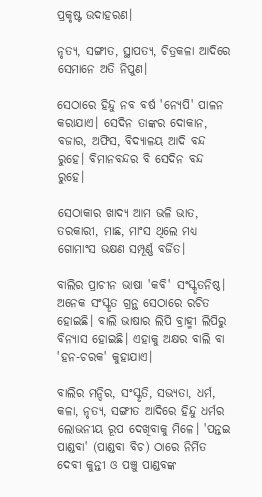ପ୍ରକୃଷ୍ଟ ଉଦାହରଣ।

ନୃତ୍ୟ, ସଙ୍ଗୀତ, ସ୍ଥାପତ୍ୟ, ଚିତ୍ରକଳା ଆଦିରେ ସେମାନେ ଅତି ନିପୁଣ।

ସେଠାରେ ହିନ୍ଦୁ ନବ ବର୍ଷ 'ନ୍ୟେପି' ପାଳନ କରାଯାଏ। ସେଦିନ ତାଙ୍କର ଦୋକାନ, ବଜାର, ଅଫିସ, ବିଦ୍ୟାଳୟ ଆଦି ବନ୍ଦ ରୁହେ। ବିମାନବନ୍ଦର ବି ସେଦିନ ବନ୍ଦ ରୁହେ।

ସେଠାକାର ଖାଦ୍ୟ ଆମ ଭଳି ଭାତ, ତରକାରୀ, ମାଛ, ମାଂସ ଥିଲେ ମଧ୍ୟ ଗୋମାଂସ ଭକ୍ଷଣ ସମ୍ପୂର୍ଣ୍ଣ ବର୍ଜିତ।

ବାଲିର ପ୍ରାଚୀନ ଭାଷା 'କବି' ସଂସ୍କୃତନିଷ୍ଠ।
ଅନେକ ସଂସ୍କୃତ ଗ୍ରନ୍ଥ ସେଠାରେ ରଚିତ ହୋଇଛି। ବାଲି ଭାଷାର ଲିପି ବ୍ରାହ୍ମୀ ଲିପିରୁ ବିନ୍ୟାସ ହୋଇଛି। ଏହାକୁ ଅକ୍ଷର ବାଲି ବା 'ହନ-ଚରକ' କୁହାଯାଏ।

ବାଲିର ମନ୍ଦିର, ସଂସ୍କୃତି, ସଭ୍ୟତା, ଧର୍ମ, କଳା, ନୃତ୍ୟ, ସଙ୍ଗୀତ ଆଦିରେ ହିନ୍ଦୁ ଧର୍ମର ଲୋଭନୀୟ ରୂପ ଦେଖିବାକୁ ମିଳେ। 'ପନ୍ତଇ ପାଣ୍ଡବା' (ପାଣ୍ଡବା ବିଚ) ଠାରେ ନିର୍ମିତ ଦେବୀ କୁନ୍ତୀ ଓ ପଞ୍ଚୁ ପାଣ୍ଡବଙ୍କ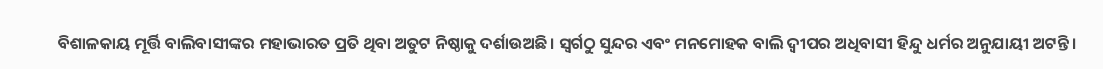ବିଶାଳକାୟ ମୂର୍ତ୍ତି ବାଲିବାସୀଙ୍କର ମହାଭାରତ ପ୍ରତି ଥିବା ଅତୁଟ ନିଷ୍ଠାକୁ ଦର୍ଶାଉଅଛି। ସ୍ବର୍ଗଠୁ ସୁନ୍ଦର ଏବଂ ମନମୋହକ ବାଲି ଦ୍ୱୀପର ଅଧିବାସୀ ହିନ୍ଦୁ ଧର୍ମର ଅନୁଯାୟୀ ଅଟନ୍ତି।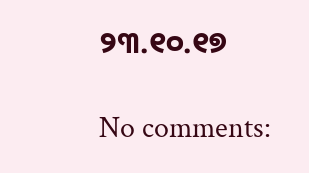୨୩.୧୦.୧୭

No comments: